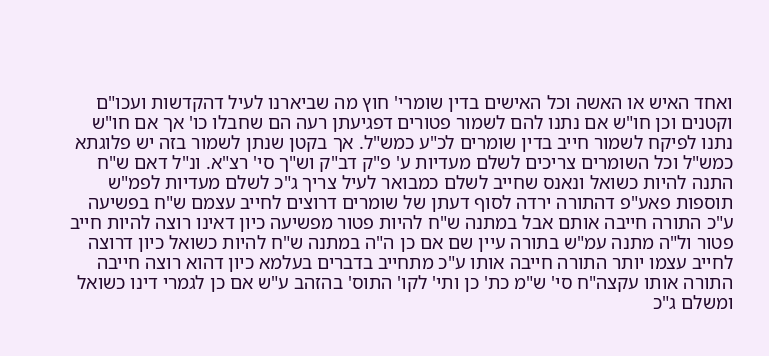ואחד האיש או האשה וכל האישים בדין שומרי' חוץ מה שביארנו לעיל דהקדשות ועכו"ם וקטנים וכן חו"ש אם נתנו להם לשמור פטורים דפגיעתן רעה הם שחבלו כו' אך אם חו"ש נתנו לפיקח לשמור חייב בדין שומרים לכ"ע כמש"ל. אך בקטן שנתן לשמור בזה יש פלוגתא כמש"ל וכל השומרים צריכים לשלם מעדיות ע' פ"ק דב"ק וש"ך סי' רצ"א. ונ"ל דאם ש"ח התנה להיות כשואל ונאנס שחייב לשלם כמבואר לעיל צריך ג"כ לשלם מעדיות לפמ"ש תוספות פאע"פ דהתורה ירדה לסוף דעתן של שומרים דרוצים לחייב עצמם ש"ח בפשיעה ע"כ התורה חייבה אותם אבל במתנה ש"ח להיות פטור מפשיעה כיון דאינו רוצה להיות חייב פטור ול"ה מתנה עמ"ש בתורה עיין שם אם כן ה"ה במתנה ש"ח להיות כשואל כיון דרוצה לחייב עצמו יותר התורה חייבה אותו ע"כ מתחייב בדברים בעלמא כיון דהוא רוצה חייבה התורה אותו עקצה"ח סי' ש"מ כת' כן ותי' לקו' התוס' בהזהב ע"ש אם כן לגמרי דינו כשואל ומשלם ג"כ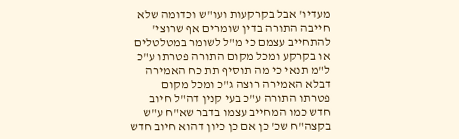מעדיו' אבל בקרקעות ועו"ש וכדומה שלא חייבה התורה בדין שומרים אף שרוצי' להתחייב עצמם כי מ"ל לשומר במטלטלים או בקרקע ומכל מקום התורה פטרתו ע"כ ל"מ תנאי כי מה תוסיף תת כח האמירה דבלא האמירה רוצה ג"כ ומכל מקום פטרתו התורה ע"כ בעי קנין דה"ל חיוב חדש כמו המחייב עצמו בדבר שא"ח ע"ש בקצה"ח שכ' כן אם כן כיון דהוא חיוב חדש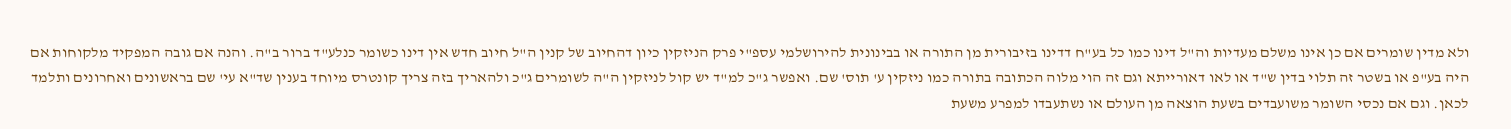ולא מדין שומרים אם כן אינו משלם מעדיות וה"ל דינו כמו כל בע"ח דדינו בזיבורית מן התורה או בבינונית להירושלמי עספ"י פרק הניזקין כיון דהחיוב של קנין ה"ל חיוב חדש אין דינו כשומר כנלע"ד ברור ב"ה. והנה אם גובה המפקיד מלקוחות אם היה בע"פ או בשטר זה תלוי בדין ש"ד או לאו דאורייתא וגם זה הוי מלוה הכתובה בתורה כמו ניזקין ע' תוס' שם. ואפשר ג"כ למ"ד יש קול לניזקין ה"ה לשומרים ג"כ ולהאריך בזה צריך קונטרס מיוחד בענין שד"א עי' שם בראשונים ואחרונים ותלמד לכאן. וגם אם נכסי השומר משועבדים בשעת הוצאה מן העולם או נשתעבדו למפרע משעת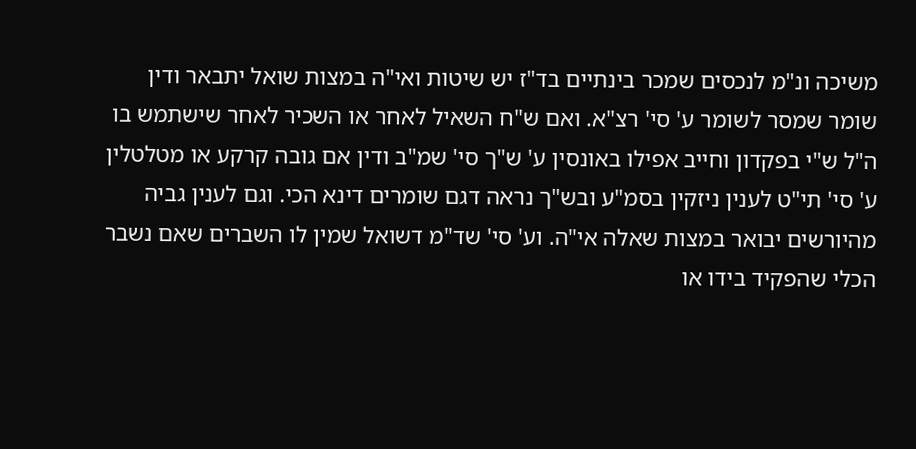משיכה ונ"מ לנכסים שמכר בינתיים בד"ז יש שיטות ואי"ה במצות שואל יתבאר ודין שומר שמסר לשומר ע' סי' רצ"א. ואם ש"ח השאיל לאחר או השכיר לאחר שישתמש בו ה"ל ש"י בפקדון וחייב אפילו באונסין ע' ש"ך סי' שמ"ב ודין אם גובה קרקע או מטלטלין ע' סי' תי"ט לענין ניזקין בסמ"ע ובש"ך נראה דגם שומרים דינא הכי. וגם לענין גביה מהיורשים יבואר במצות שאלה אי"ה. וע' סי' שד"מ דשואל שמין לו השברים שאם נשבר הכלי שהפקיד בידו או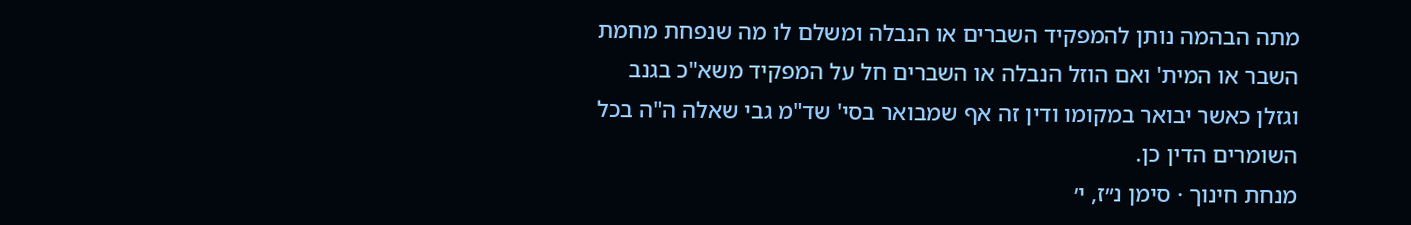מתה הבהמה נותן להמפקיד השברים או הנבלה ומשלם לו מה שנפחת מחמת השבר או המית' ואם הוזל הנבלה או השברים חל על המפקיד משא"כ בגנב וגזלן כאשר יבואר במקומו ודין זה אף שמבואר בסי' שד"מ גבי שאלה ה"ה בכל השומרים הדין כן.
מנחת חינוך · סימן נ״ז, י׳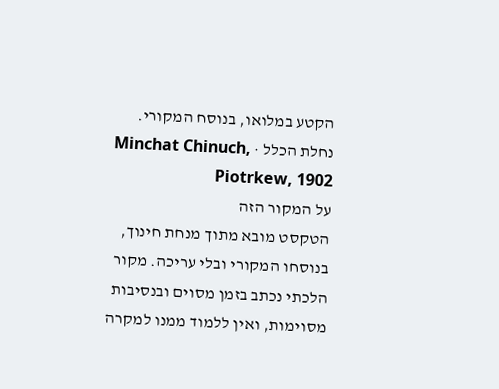הקטע במלואו, בנוסח המקורי.
נחלת הכלל · Minchat Chinuch, Piotrkew, 1902
על המקור הזה
הטקסט מובא מתוך מנחת חינוך, בנוסחו המקורי ובלי עריכה. מקור הלכתי נכתב בזמן מסוים ובנסיבות מסוימות, ואין ללמוד ממנו למקרה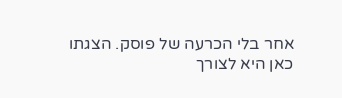אחר בלי הכרעה של פוסק. הצגתו כאן היא לצורך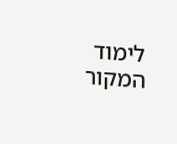לימוד המקור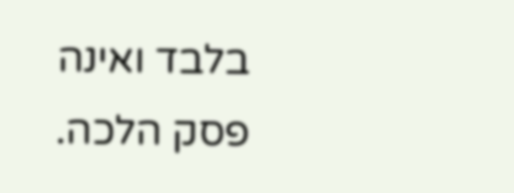בלבד ואינה פסק הלכה.